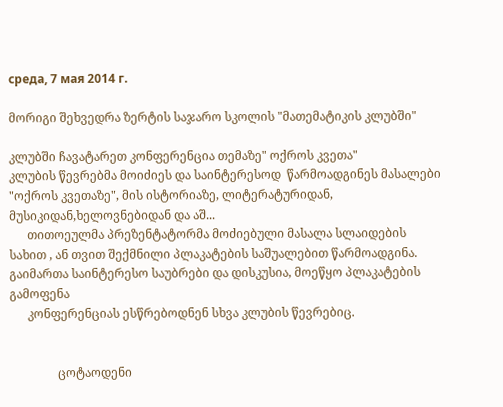среда, 7 мая 2014 г.

მორიგი შეხვედრა ზერტის საჯარო სკოლის "მათემატიკის კლუბში"

კლუბში ჩავატარეთ კონფერენცია თემაზე" ოქროს კვეთა"
კლუბის წევრებმა მოიძიეს და საინტერესოდ  წარმოადგინეს მასალები "ოქროს კვეთაზე", მის ისტორიაზე, ლიტერატურიდან, მუსიკიდან,ხელოვნებიდან და აშ...
      თითოეულმა პრეზენტატორმა მოძიებული მასალა სლაიდების სახით , ან თვით შექმნილი პლაკატების საშუალებით წარმოადგინა. გაიმართა საინტერესო საუბრები და დისკუსია, მოეწყო პლაკატების გამოფენა
      კონფერენციას ესწრებოდნენ სხვა კლუბის წევრებიც.


                ცოტაოდენი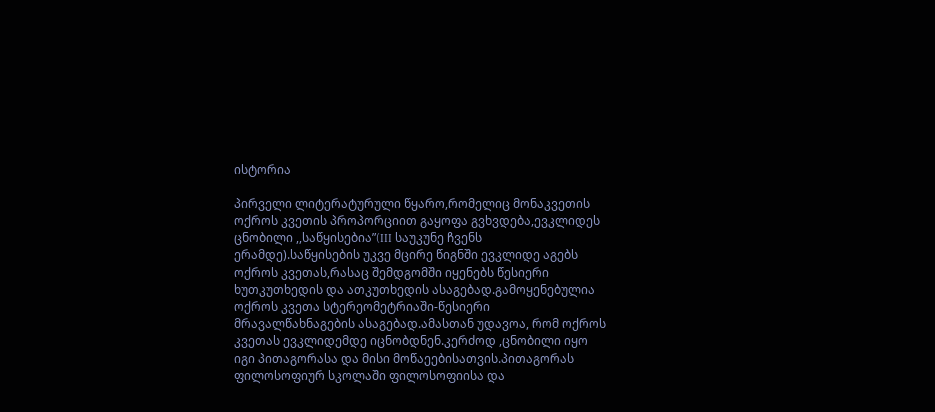ისტორია

პირველი ლიტერატურული წყარო,რომელიც მონაკვეთის ოქროს კვეთის პროპორციით გაყოფა გვხვდება,ევკლიდეს ცნობილი ,,საწყისებია”(III საუკუნე ჩვენს ერამდე).საწყისების უკვე მცირე წიგნში ევკლიდე აგებს ოქროს კვეთას,რასაც შემდგომში იყენებს წესიერი ხუთკუთხედის და ათკუთხედის ასაგებად.გამოყენებულია ოქროს კვეთა სტერეომეტრიაში-წესიერი მრავალწახნაგების ასაგებად.ამასთან უდავოა, რომ ოქროს კვეთას ევკლიდემდე იცნობდნენ.კერძოდ ,ცნობილი იყო იგი პითაგორასა და მისი მოწაეებისათვის.პითაგორას ფილოსოფიურ სკოლაში ფილოსოფიისა და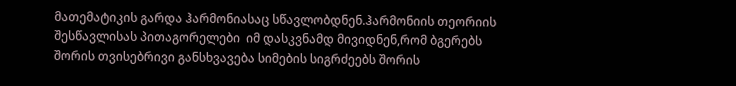მათემატიკის გარდა ჰარმონიასაც სწავლობდნენ.ჰარმონიის თეორიის შესწავლისას პითაგორელები  იმ დასკვნამდ მივიდნენ,რომ ბგერებს შორის თვისებრივი განსხვავება სიმების სიგრძეებს შორის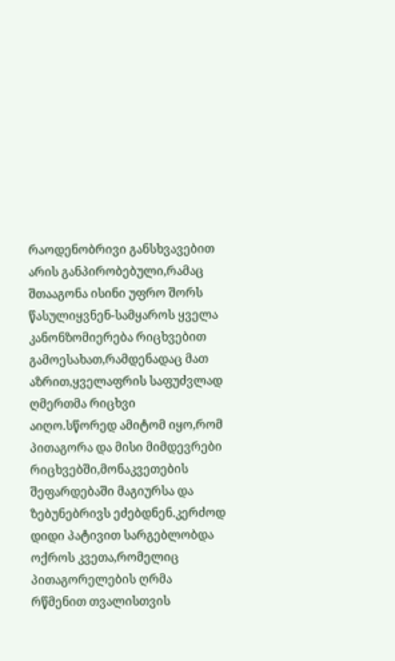რაოდენობრივი განსხვავებით არის განპირობებული,რამაც შთააგონა ისინი უფრო შორს წასულიყვნენ-სამყაროს ყველა კანონზომიერება რიცხვებით გამოესახათ,რამდენადაც მათ აზრით,ყველაფრის საფუძვლად ღმერთმა რიცხვი აიღო.სწორედ ამიტომ იყო,რომ პითაგორა და მისი მიმდევრები რიცხვებში,მონაკვეთების შეფარდებაში მაგიურსა და ზებუნებრივს ეძებდნენ.კერძოდ დიდი პატივით სარგებლობდა ოქროს კვეთა,რომელიც პითაგორელების ღრმა რწმენით თვალისთვის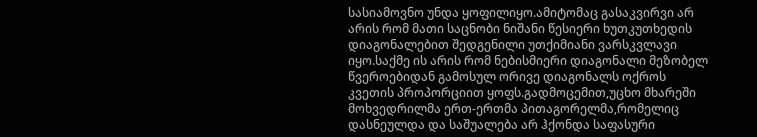სასიამოვნო უნდა ყოფილიყო.ამიტომაც გასაკვირვი არ არის რომ მათი საცნობი ნიშანი წესიერი ხუთკუთხედის დიაგონალებით შედგენილი უთქიმიანი ვარსკვლავი იყო.საქმე ის არის რომ ნებისმიერი დიაგონალი მეზობელ წვეროებიდან გამოსულ ორივე დიაგონალს ოქროს კვეთის პროპორციით ყოფს.გადმოცემით,უცხო მხარეში მოხვედრილმა ერთ-ერთმა პითაგორელმა,რომელიც დასნეულდა და საშუალება არ ჰქონდა საფასური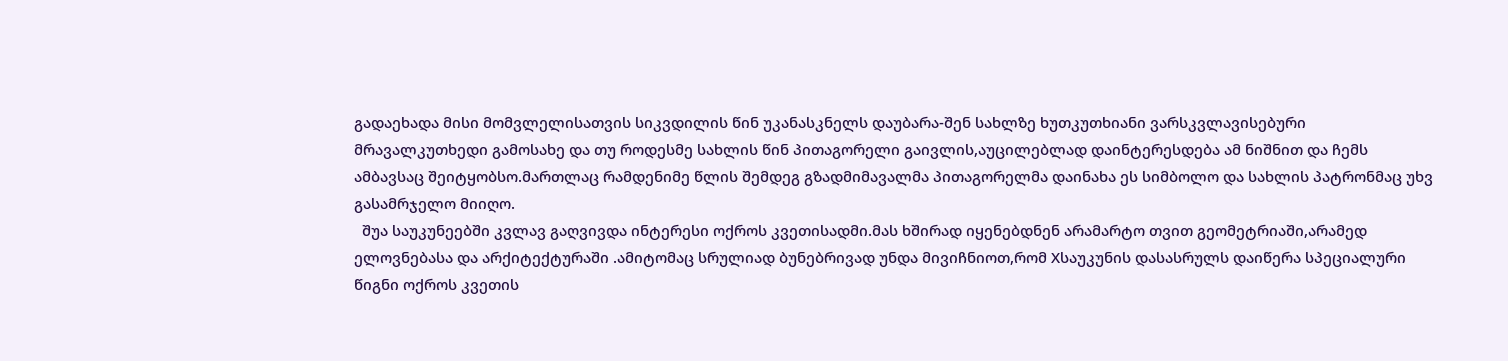გადაეხადა მისი მომვლელისათვის სიკვდილის წინ უკანასკნელს დაუბარა-შენ სახლზე ხუთკუთხიანი ვარსკვლავისებური მრავალკუთხედი გამოსახე და თუ როდესმე სახლის წინ პითაგორელი გაივლის,აუცილებლად დაინტერესდება ამ ნიშნით და ჩემს ამბავსაც შეიტყობსო.მართლაც რამდენიმე წლის შემდეგ გზადმიმავალმა პითაგორელმა დაინახა ეს სიმბოლო და სახლის პატრონმაც უხვ გასამრჯელო მიიღო.
  შუა საუკუნეებში კვლავ გაღვივდა ინტერესი ოქროს კვეთისადმი.მას ხშირად იყენებდნენ არამარტო თვით გეომეტრიაში,არამედ ელოვნებასა და არქიტექტურაში .ამიტომაც სრულიად ბუნებრივად უნდა მივიჩნიოთ,რომ Xსაუკუნის დასასრულს დაიწერა სპეციალური წიგნი ოქროს კვეთის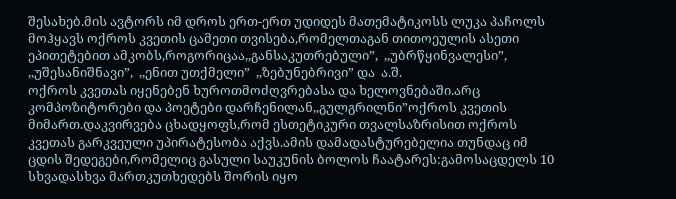შესახებ.მის ავტორს იმ დროს ერთ-ერთ უდიდეს მათემატიკოსს ლუკა პაჩოლს მოჰყავს ოქროს კვეთის ცამეთი თვისება,რომელთაგან თითოეულის ასეთი ეპითეტებით ამკობს,როგორიცაა,,განსაკუთრებული”,  ,,უბრწყინვალესი”,  ,,უშესანიშნავი”,  ,,ენით უთქმელი”  ,,ზებუნებრივი” და  ა.შ.
ოქროს კვეთას იყენებენ ხუროთმოძღვრებასა და ხელოვნებაში.არც კომპოზიტორები და პოეტები დარჩენილან,,გულგრილნი”ოქროს კვეთის მიმართ.დაკვირვება ცხადყოფს,რომ ესთეტიკური თვალსაზრისით ოქროს კვეთას გარკვეული უპირატესობა აქვს.ამის დამადასტურებელია თუნდაც იმ ცდის შედეგები,რომელიც გასული საუკუნის ბოლოს ჩაატარეს:გამოსაცდელს 10 სხვადასხვა მართკუთხედებს შორის იყო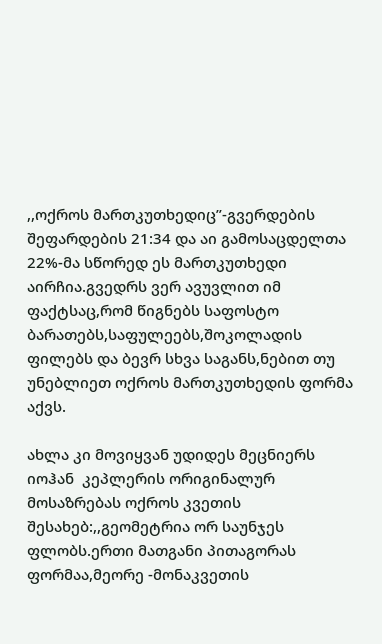,,ოქროს მართკუთხედიც”-გვერდების შეფარდების 21:34 და აი გამოსაცდელთა 22%-მა სწორედ ეს მართკუთხედი აირჩია.გვედრს ვერ ავუვლით იმ ფაქტსაც,რომ წიგნებს საფოსტო ბარათებს,საფულეებს,შოკოლადის ფილებს და ბევრ სხვა საგანს,ნებით თუ უნებლიეთ ოქროს მართკუთხედის ფორმა აქვს.

ახლა კი მოვიყვან უდიდეს მეცნიერს იოჰან  კეპლერის ორიგინალურ მოსაზრებას ოქროს კვეთის შესახებ:,,გეომეტრია ორ საუნჯეს ფლობს.ერთი მათგანი პითაგორას  ფორმაა,მეორე -მონაკვეთის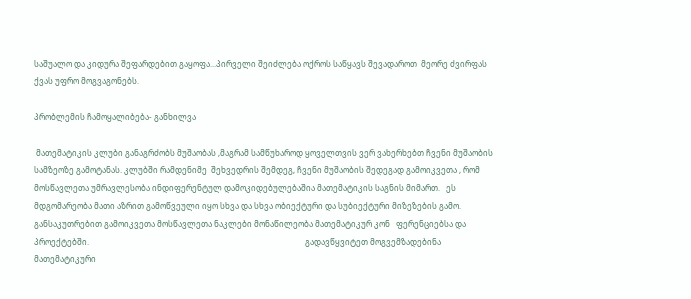საშუალო და კიდურა შეფარდებით გაყოფა...პირველი შეიძლება ოქროს საწყავს შევადაროთ  მეორე ძვირფას ქვას უფრო მოგვაგონებს.

პრობლემის ჩამოყალიბება- განხილვა

 მათემატიკის კლუბი განაგრძობს მუშაობას ,მაგრამ სამწუხაროდ ყოველთვის ვერ ვახერხებთ ჩვენი მუშაობის სამზეოზე გამოტანას. კლუბში რამდენიმე  შეხვედრის შემდეგ, ჩვენი მუშაობის შედეგად გამოიკვეთა , რომ მოსწავლეთა უმრავლესობა ინდიფერენტულ დამოკიდებულებაშია მათემატიკის საგნის მიმართ.   ეს მდგომარეობა მათი აზრით გამოწვეული იყო სხვა და სხვა ობიექტური და სუბიექტური მიზეზების გამო. განსაკუთრებით გამოიკვეთა მოსწავლეთა ნაკლები მონაწილეობა მათემატიკურ კონ   ფერენციებსა და პროექტებში.                                                                                                            გადავწყვიტეთ მოგვემზადებინა მათემატიკური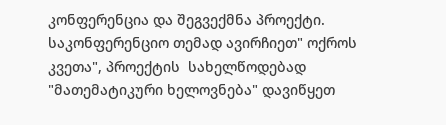კონფერენცია და შეგვექმნა პროექტი.  საკონფერენციო თემად ავირჩიეთ" ოქროს კვეთა", პროექტის  სახელწოდებად    "მათემატიკური ხელოვნება" დავიწყეთ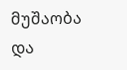მუშაობა და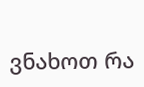ვნახოთ რა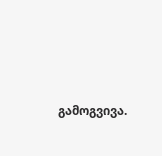გამოგვივა.